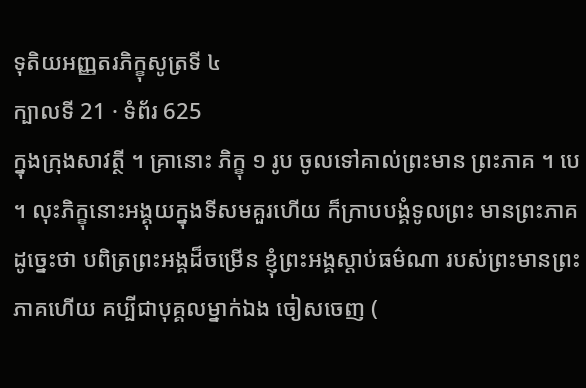ទុតិយអញ្ញតរភិក្ខុសូត្រទី ៤
ក្បាលទី 21 · ទំព័រ 625
ក្នុងក្រុងសាវត្ថី ។ គ្រានោះ ភិក្ខុ ១ រូប ចូលទៅគាល់ព្រះមាន ព្រះភាគ ។ បេ ។ លុះភិក្ខុនោះអង្គុយក្នុងទីសមគួរហើយ ក៏ក្រាបបង្គំទូលព្រះ មានព្រះភាគដូច្នេះថា បពិត្រព្រះអង្គដ៏ចម្រើន ខ្ញុំព្រះអង្គស្តាប់ធម៌ណា របស់ព្រះមានព្រះភាគហើយ គប្បីជាបុគ្គលម្នាក់ឯង ចៀសចេញ (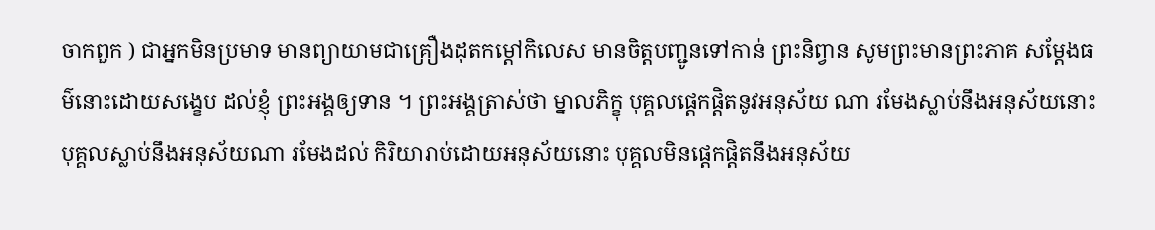ចាកពួក ) ជាអ្នកមិនប្រមាទ មានព្យាយាមជាគ្រឿងដុតកម្តៅកិលេស មានចិត្តបញ្ជូនទៅកាន់ ព្រះនិព្វាន សូមព្រះមានព្រះភាគ សម្តែងធម៌នោះដោយសង្ខេប ដល់ខ្ញុំ ព្រះអង្គឲ្យទាន ។ ព្រះអង្គត្រាស់ថា ម្នាលភិក្ខុ បុគ្គលផ្តេកផ្តិតនូវអនុស័យ ណា រមែងស្លាប់នឹងអនុស័យនោះ បុគ្គលស្លាប់នឹងអនុស័យណា រមែងដល់ កិរិយារាប់ដោយអនុស័យនោះ បុគ្គលមិនផ្តេកផ្តិតនឹងអនុស័យ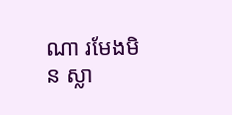ណា រមែងមិន ស្លា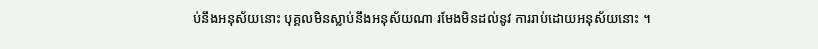ប់នឹងអនុស័យនោះ បុគ្គលមិនស្លាប់នឹងអនុស័យណា រមែងមិនដល់នូវ ការរាប់ដោយអនុស័យនោះ ។